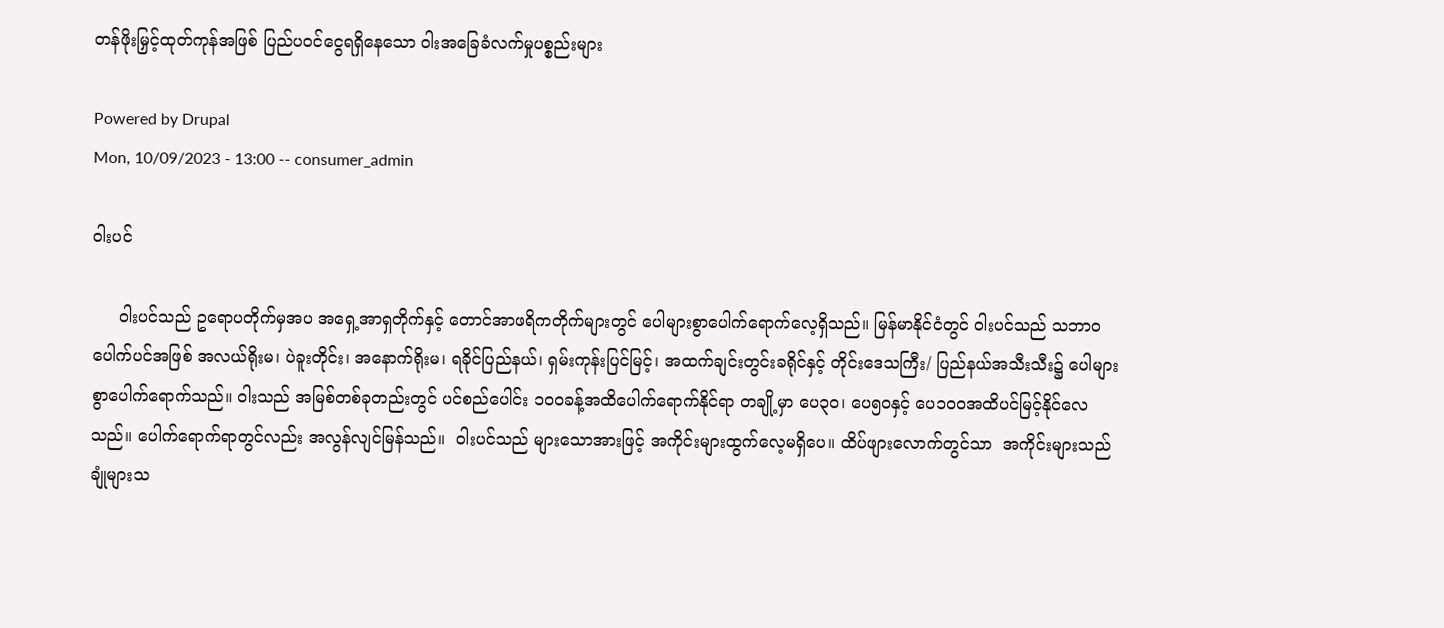တန်ဖိုးမြှင့်ထုတ်ကုန်အဖြစ် ပြည်ပဝင်ငွေရရှိနေသော ဝါးအခြေခံလက်မှုပစ္စည်းများ

Powered by Drupal
Mon, 10/09/2023 - 13:00 -- consumer_admin

ဝါးပင်

     ဝါးပင်သည် ဥရောပတိုက်မှအပ အရှေ့အာရှတိုက်နှင့် တောင်အာဖရိကတိုက်များတွင် ပေါများစွာပေါက်ရောက်လေ့ရှိသည်။ မြန်မာနိုင်ငံတွင် ဝါးပင်သည် သဘာဝပေါက်ပင်အဖြစ် အလယ်ရိုးမ၊ ပဲခူးတိုင်း၊ အနောက်ရိုးမ၊ ရခိုင်ပြည်နယ်၊ ရှမ်းကုန်းပြင်မြင့်၊ အထက်ချင်းတွင်းခရိုင်နှင့် တိုင်းဒေသကြီး/ ပြည်နယ်အသီးသီး၌ ပေါများစွာပေါက်ရောက်သည်။ ဝါးသည် အမြစ်တစ်ခုတည်းတွင် ပင်စည်ပေါင်း ၁ဝဝခန့်အထိပေါက်ရောက်နိုင်ရာ တချို့မှာ ပေ၃ဝ၊ ပေ၅ဝနှင့် ပေ၁ဝဝအထိပင်မြင့်နိုင်လေသည်။ ပေါက်ရောက်ရာတွင်လည်း အလွန်လျင်မြန်သည်။  ဝါးပင်သည် များသောအားဖြင့် အကိုင်းများထွက်လေ့မရှိပေ။ ထိပ်ဖျားလောက်တွင်သာ  အကိုင်းများသည် ချုံများသ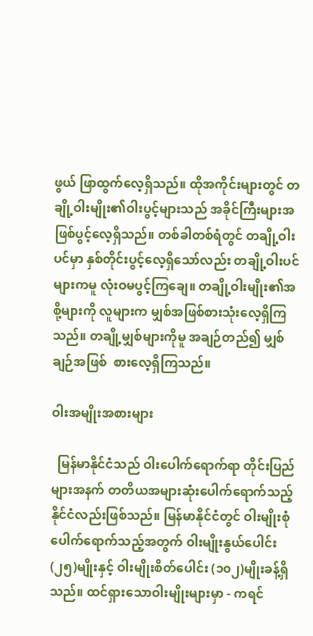ဖွယ် ဖြာထွက်လေ့ရှိသည်။ ထိုအကိုင်းများတွင် တချို့ဝါးမျိုး၏ဝါးပွင့်များသည် အခိုင်ကြီးများအဖြစ်ပွင့်လေ့ရှိသည်။ တစ်ခါတစ်ရံတွင် တချို့ဝါးပင်မှာ နှစ်တိုင်းပွင့်လေ့ရှိသော်လည်း တချို့ဝါးပင်များကမူ လုံးဝမပွင့်ကြချေ။ တချို့ဝါးမျိုး၏အစို့များကို လူများက မျှစ်အဖြစ်စားသုံးလေ့ရှိကြသည်။ တချို့မျှစ်များကိုမူ အချဉ်တည်၍ မျှစ်ချဉ်အဖြစ်  စားလေ့ရှိကြသည်။

ဝါးအမျိုးအစားများ

  မြန်မာနိုင်ငံသည် ဝါးပေါက်ရောက်ရာ တိုင်းပြည်များအနက် တတိယအများဆုံးပေါက်ရောက်သည့်နိုင်ငံလည်းဖြစ်သည်။ မြန်မာနိုင်ငံတွင် ဝါးမျိုးစုံပေါက်ရောက်သည့်အတွက် ဝါးမျိုးနွယ်ပေါင်း (၂၅)မျိုးနှင့် ဝါးမျိုးစိတ်ပေါင်း (၁၀၂)မျိုးခန့်ရှိသည်။ ထင်ရှားသောဝါးမျိုးများမှာ - ကရင်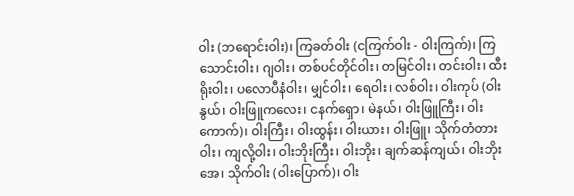ဝါး (ဘရောင်းဝါး)၊ ကြခတ်ဝါး (ငကြက်ဝါး - ဝါးကြက်)၊ ကြသောင်းဝါး၊ ဂျဝါး၊ တစ်ပင်တိုင်ဝါး၊ တမြင်ဝါး၊ တင်းဝါး၊ ထီးရိုးဝါး၊ ပလောပီနံဝါး၊ မျှင်ဝါး၊ ရေဝါး၊ လစ်ဝါး၊ ဝါးကုပ် (ဝါးနွယ်၊ ဝါးဖြူကလေး၊ ငနက်ရှော၊ မဲနယ်၊ ဝါးဖြူကြီး၊ ဝါးကောက်)၊ ဝါးကြီး၊ ဝါးထွန်း၊ ဝါးယား၊ ဝါးဖြူ၊ သိုက်တံတားဝါး၊ ကျလို့ဝါး၊ ဝါးဘိုးကြီး၊ ဝါးဘိုး၊ ချက်ဆန်ကျယ်၊ ဝါးဘိုးအေ၊ သိုက်ဝါး (ဝါးပြောက်)၊ ဝါး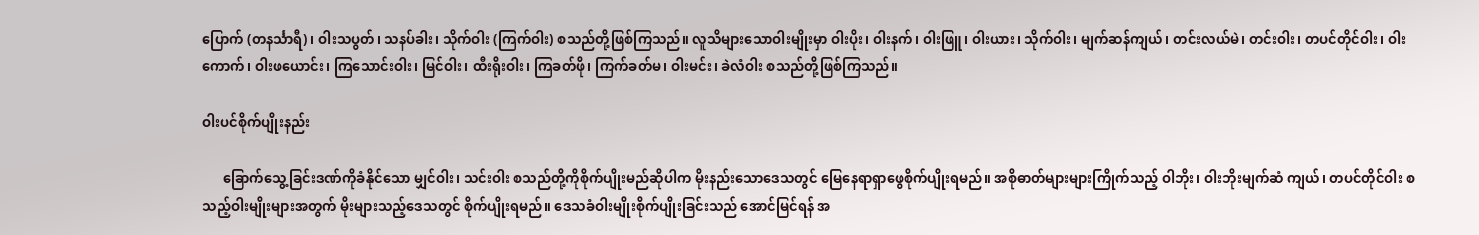ပြောက် (တနင်္သာရီ)၊ ဝါးသပွတ်၊ သနပ်ခါး၊ သိုက်ဝါး (ကြက်ဝါး) စသည်တို့ဖြစ်ကြသည်။ လူသိများသောဝါးမျိုးမှာ ဝါးပိုး၊ ဝါးနက်၊ ဝါးဖြူ၊ ဝါးယား၊ သိုက်ဝါး၊ မျက်ဆန်ကျယ်၊ တင်းလယ်မဲ၊ တင်းဝါး၊ တပင်တိုင်ဝါး၊ ဝါးကောက်၊ ဝါးဖယောင်း၊ ကြသောင်းဝါး၊ မြင်ဝါး၊ ထီးရိုးဝါး၊ ကြခတ်ဖို၊ ကြက်ခတ်မ၊ ဝါးမင်း၊ ခဲလံဝါး စသည်တို့ဖြစ်ကြသည်။

ဝါးပင်စိုက်ပျိုးနည်း

      ခြောက်သွေ့ခြင်းဒဏ်ကိုခံနိုင်သော မျှင်ဝါး၊ သင်းဝါး စသည်တို့ကိုစိုက်ပျိုးမည်ဆိုပါက မိုးနည်းသောဒေသတွင် မြေနေရာရှာဖွေစိုက်ပျိုးရမည်။ အစိုဓာတ်များများကြိုက်သည့် ဝါဘိုး၊ ဝါးဘိုးမျက်ဆံ ကျယ်၊ တပင်တိုင်ဝါး စသည့်ဝါးမျိုးများအတွက် မိုးများသည့်ဒေသတွင် စိုက်ပျိုးရမည်။ ဒေသခံဝါးမျိုးစိုက်ပျိုးခြင်းသည် အောင်မြင်ရန် အ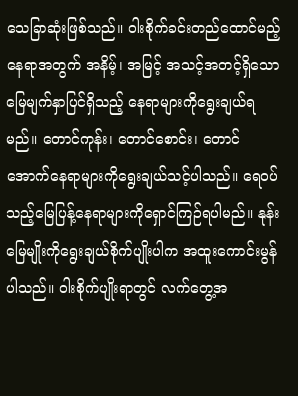သေခြာဆုံးဖြစ်သည်။ ဝါးစိုက်ခင်းတည်ထောင်မည့်နေရာအတွက် အနိမ့်၊ အမြင့် အသင့်အတင့်ရှိသောမြေမျက်နှာပြင်ရှိသည့် နေရာများကိုရွေးချယ်ရမည်။ တောင်ကုန်း၊ တောင်စောင်း၊ တောင်အောက်နေရာများကိုရွေးချယ်သင့်ပါသည်။ ရေဝပ်သည့်မြေပြန့်နေရာများကိုရှောင်ကြဉ်ရပါမည်။ နုန်းမြေမျိုးကိုရွေးချယ်စိုက်ပျိုးပါက အထူးကောင်းမွန်ပါသည်။ ဝါးစိုက်ပျိုးရာတွင် လက်တွေ့အ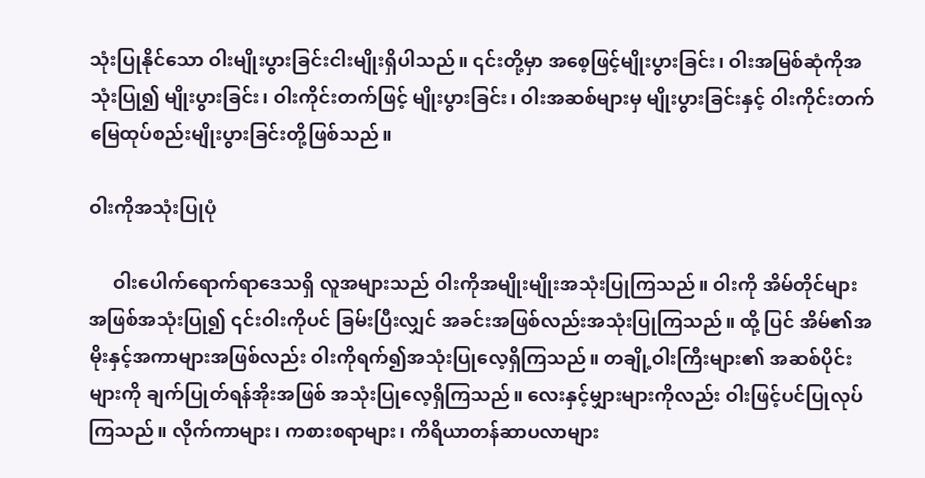သုံးပြုနိုင်သော ဝါးမျိုးပွားခြင်းငါးမျိုးရှိပါသည်။ ၎င်းတို့မှာ အစေ့ဖြင့်မျိုးပွားခြင်း၊ ဝါးအမြစ်ဆုံကိုအသုံးပြု၍ မျိုးပွားခြင်း၊ ဝါးကိုင်းတက်ဖြင့် မျိုးပွားခြင်း၊ ဝါးအဆစ်များမှ မျိုးပွားခြင်းနှင့် ဝါးကိုင်းတက်မြေထုပ်စည်းမျိုးပွားခြင်းတို့ဖြစ်သည်။

ဝါးကိုအသုံးပြုပုံ

     ဝါးပေါက်ရောက်ရာဒေသရှိ လူအများသည် ဝါးကိုအမျိုးမျိုးအသုံးပြုကြသည်။ ဝါးကို အိမ်တိုင်များအဖြစ်အသုံးပြု၍ ၎င်းဝါးကိုပင် ခြမ်းပြီးလျှင် အခင်းအဖြစ်လည်းအသုံးပြုကြသည်။ ထို့ ပြင် အိမ်၏အမိုးနှင့်အကာများအဖြစ်လည်း ဝါးကိုရက်၍အသုံးပြုလေ့ရှိကြသည်။ တချို့ဝါးကြီးများ၏ အဆစ်ပိုင်းများကို ချက်ပြုတ်ရန်အိုးအဖြစ် အသုံးပြုလေ့ရှိကြသည်။ လေးနှင့်မျှားများကိုလည်း ဝါးဖြင့်ပင်ပြုလုပ်ကြသည်။ လိုက်ကာများ၊ ကစားစရာများ၊ ကိရိယာတန်ဆာပလာများ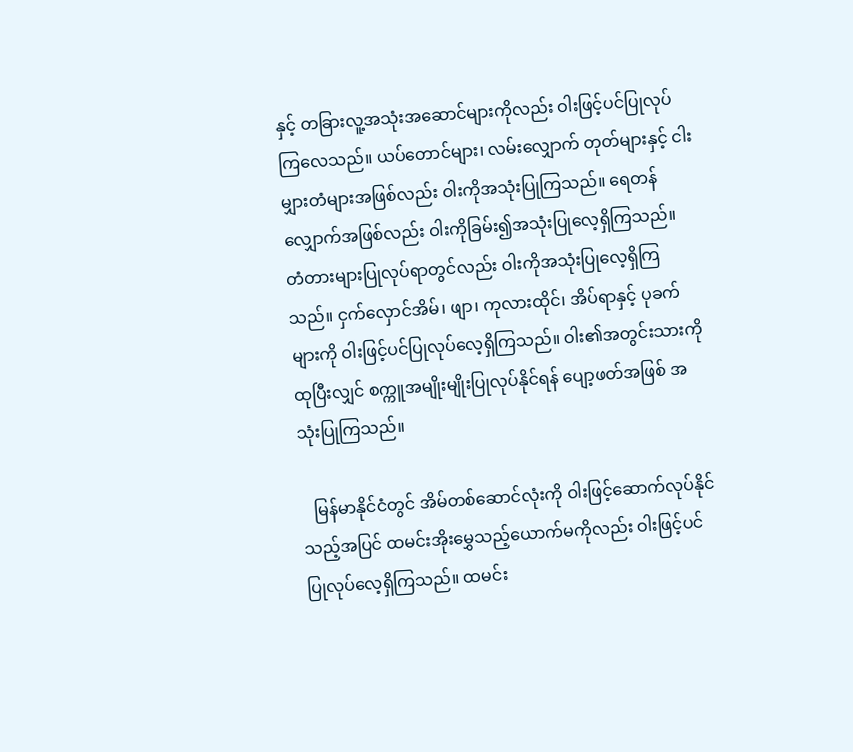နှင့် တခြားလူ့အသုံးအဆောင်များကိုလည်း ဝါးဖြင့်ပင်ပြုလုပ်ကြလေသည်။ ယပ်တောင်များ၊ လမ်းလျှောက် တုတ်များနှင့် ငါးမျှားတံများအဖြစ်လည်း ဝါးကိုအသုံးပြုကြသည်။ ရေတန်လျှောက်အဖြစ်လည်း ဝါးကိုခြမ်း၍အသုံးပြုလေ့ရှိကြသည်။ တံတားများပြုလုပ်ရာတွင်လည်း ဝါးကိုအသုံးပြုလေ့ရှိကြသည်။ ငှက်လှောင်အိမ်၊ ဖျာ၊ ကုလားထိုင်၊ အိပ်ရာနှင့် ပုခက်များကို ဝါးဖြင့်ပင်ပြုလုပ်လေ့ရှိကြသည်။ ဝါး၏အတွင်းသားကိုထုပြီးလျှင် စက္ကူအမျိုးမျိုးပြုလုပ်နိုင်ရန် ပျော့ဖတ်အဖြစ် အသုံးပြုကြသည်။

   မြန်မာနိုင်ငံတွင် အိမ်တစ်ဆောင်လုံးကို ဝါးဖြင့်ဆောက်လုပ်နိုင်သည့်အပြင် ထမင်းအိုးမွှေသည့်ယောက်မကိုလည်း ဝါးဖြင့်ပင်ပြုလုပ်လေ့ရှိကြသည်။ ထမင်း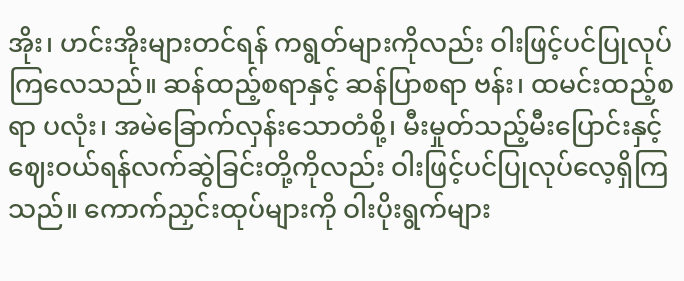အိုး၊ ဟင်းအိုးများတင်ရန် ကရွတ်များကိုလည်း ဝါးဖြင့်ပင်ပြုလုပ်ကြလေသည်။ ဆန်ထည့်စရာနှင့် ဆန်ပြာစရာ ဗန်း၊ ထမင်းထည့်စရာ ပလုံး၊ အမဲခြောက်လှန်းသောတံစို့၊ မီးမှုတ်သည့်မီးပြောင်းနှင့် ဈေးဝယ်ရန်လက်ဆွဲခြင်းတို့ကိုလည်း ဝါးဖြင့်ပင်ပြုလုပ်လေ့ရှိကြသည်။ ကောက်ညှင်းထုပ်များကို ဝါးပိုးရွက်များ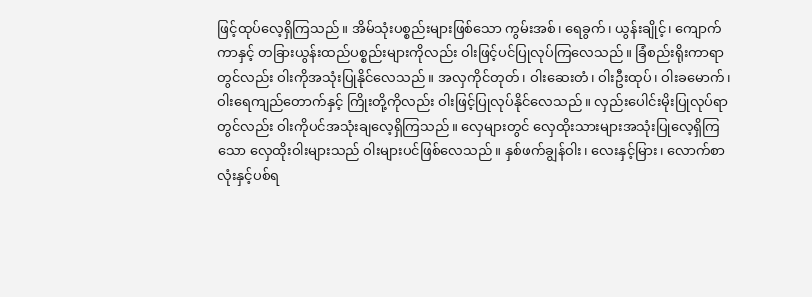ဖြင့်ထုပ်လေ့ရှိကြသည်။ အိမ်သုံးပစ္စည်းများဖြစ်သော ကွမ်းအစ်၊ ရေခွက်၊ ယွန်းချိုင့်၊ ကျောက်ကာနှင့် တခြားယွန်းထည်ပစ္စည်းများကိုလည်း ဝါးဖြင့်ပင်ပြုလုပ်ကြလေသည်။ ခြံစည်းရိုးကာရာတွင်လည်း ဝါးကိုအသုံးပြုနိုင်လေသည်။ အလှကိုင်တုတ်၊ ဝါးဆေးတံ၊ ဝါးဦးထုပ်၊ ဝါးခမောက်၊ ဝါးရေကျည်တောက်နှင့် ကြိုးတို့ကိုလည်း ဝါးဖြင့်ပြုလုပ်နိုင်လေသည်။ လှည်းပေါင်းမိုးပြုလုပ်ရာတွင်လည်း ဝါးကိုပင်အသုံးချလေ့ရှိကြသည်။ လှေများတွင် လှေထိုးသားများအသုံးပြုလေ့ရှိကြသော လှေထိုးဝါးများသည် ဝါးများပင်ဖြစ်လေသည်။ နှစ်ဖက်ချွန်ဝါး၊ လေးနှင့်မြား၊ လောက်စာလုံးနှင့်ပစ်ရ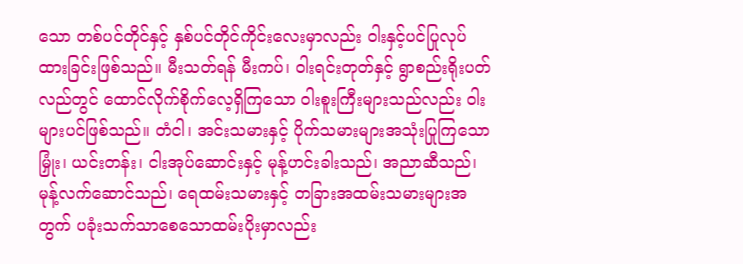သော တစ်ပင်တိုင်နှင့် နှစ်ပင်တိုင်ကိုင်းလေးမှာလည်း ဝါးနှင့်ပင်ပြုလုပ်ထားခြင်းဖြစ်သည်။ မီးသတ်ရန် မီးကပ်၊ ဝါးရင်းတုတ်နှင့် ရွာစည်းရိုးပတ်လည်တွင် ထောင်လိုက်စိုက်လေ့ရှိကြသော ဝါးစူးကြီးများသည်လည်း ဝါးများပင်ဖြစ်သည်။ တံငါ၊ အင်းသမားနှင့် ပိုက်သမားများအသုံးပြုကြသော မြှုံး၊ ယင်းတန်း၊ ငါးအုပ်ဆောင်းနှင့် မုန့်ဟင်းခါးသည်၊ အညာဆီသည်၊ မုန့်လက်ဆောင်သည်၊ ရေထမ်းသမားနှင့် တခြားအထမ်းသမားများအတွက် ပခုံးသက်သာစေသောထမ်းပိုးမှာလည်း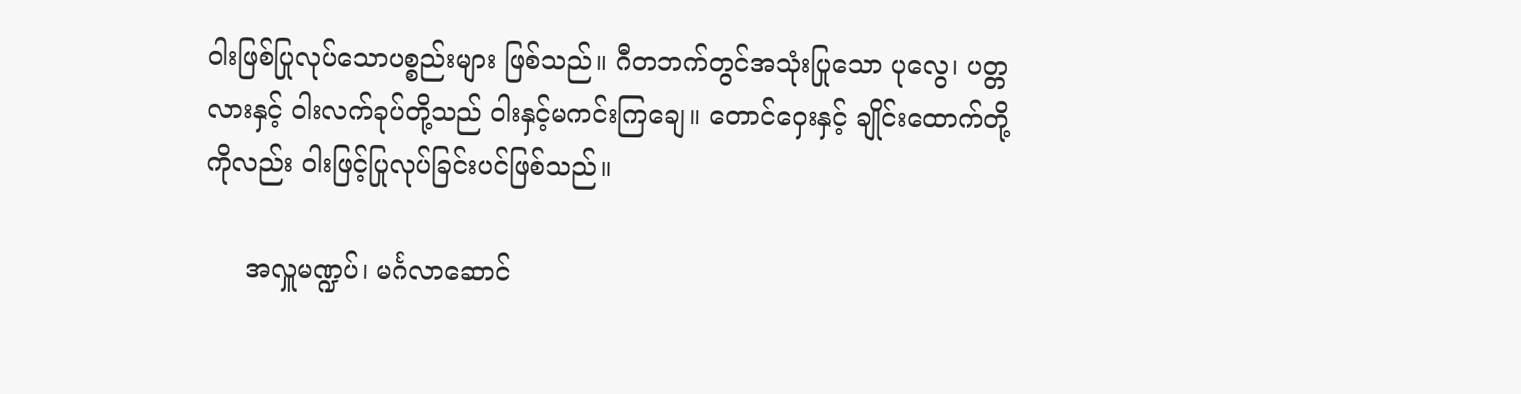ဝါးဖြစ်ပြုလုပ်သောပစ္စည်းများ ဖြစ်သည်။ ဂီတဘက်တွင်အသုံးပြုသော ပုလွေ၊ ပတ္တလားနှင့် ဝါးလက်ခုပ်တို့သည် ဝါးနှင့်မကင်းကြချေ။ တောင်ဝှေးနှင့် ချိုင်းထောက်တို့ကိုလည်း ဝါးဖြင့်ပြုလုပ်ခြင်းပင်ဖြစ်သည်။

     အလှူမဏ္ဍပ်၊ မင်္ဂလာဆောင်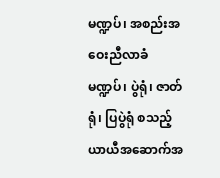မဏ္ဍပ်၊ အစည်းအဝေးညီလာခံမဏ္ဍပ်၊ ပွဲရုံ၊ ဇာတ်ရုံ၊ ပြပွဲရုံ စသည့်ယာယီအဆောက်အ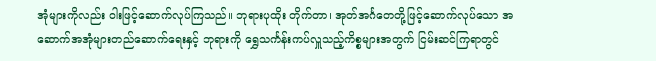အုံများကိုလည်း ဝါးဖြင့်ဆောက်လုပ်ကြသည်။ ဘုရားပုထိုး တိုက်တာ၊ အုတ်အင်္ဂတေတို့ဖြင့်ဆောက်လုပ်သော အဆောက်အအုံများတည်ဆောက်ရေးနှင့် ဘုရားကို ရွှေသင်္ကန်းကပ်လှူသည့်ကိစ္စများအတွက် ငြမ်းဆင်ကြရာတွင်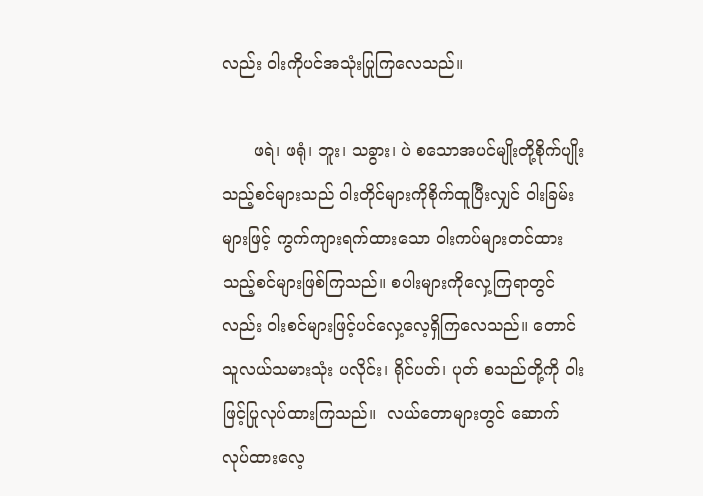လည်း ဝါးကိုပင်အသုံးပြုကြလေသည်။

      ဖရဲ၊ ဖရုံ၊ ဘူး၊ သခွား၊ ပဲ စသောအပင်မျိုးတို့စိုက်ပျိုးသည့်စင်များသည် ဝါးတိုင်များကိုစိုက်ထူပြီးလျှင် ဝါးခြမ်းများဖြင့် ကွက်ကျားရက်ထားသော ဝါးကပ်များတင်ထားသည့်စင်များဖြစ်ကြသည်။ စပါးများကိုလှေ့ကြရာတွင်လည်း ဝါးစင်များဖြင့်ပင်လှေ့လေ့ရှိကြလေသည်။ တောင်သူလယ်သမားသုံး ပလိုင်း၊ ရိုင်ပတ်၊ ပုတ် စသည်တို့ကို ဝါးဖြင့်ပြုလုပ်ထားကြသည်။  လယ်တောများတွင် ဆောက်လုပ်ထားလေ့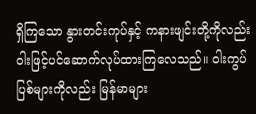ရှိကြသော နွားတင်းကုပ်နှင့် ကနားဖျင်းတို့ကိုလည်း ဝါးဖြင့်ပင်ဆောက်လုပ်ထားကြလေသည်။ ဝါးကွပ်ပြစ်များကိုလည်း မြန်မာများ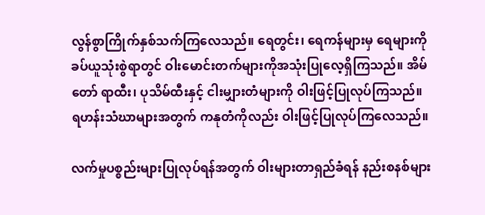လွန်စွာကြိုက်နှစ်သက်ကြလေသည်။ ရေတွင်း၊ ရေကန်များမှ ရေများကိုခပ်ယူသုံးစွဲရာတွင် ဝါးမောင်းတက်များကိုအသုံးပြုလေ့ရှိကြသည်။ အိမ်တော် ရာထီး၊ ပုသိမ်ထီးနှင့် ငါးမျှားတံများကို ဝါးဖြင့်ပြုလုပ်ကြသည်။ ရဟန်းသံဃာများအတွက် ကနုတံကိုလည်း ဝါးဖြင့်ပြုလုပ်ကြလေသည်။

လက်မှုပစ္စည်းများပြုလုပ်ရန်အတွက် ဝါးများတာရှည်ခံရန် နည်းစနစ်များ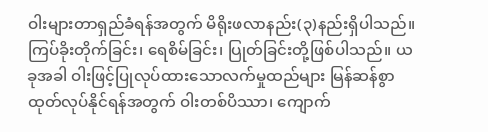ဝါးများတာရှည်ခံရန်အတွက် မိရိုးဖလာနည်း(၃)နည်းရှိပါသည်။ ကြပ်ခိုးတိုက်ခြင်း၊ ရေစိမ်ခြင်း၊ ပြုတ်ခြင်းတို့ဖြစ်ပါသည်။ ယခုအခါ ဝါးဖြင့်ပြုလုပ်ထားသောလက်မှုထည်များ မြန်ဆန်စွာထုတ်လုပ်နိုင်ရန်အတွက် ဝါးတစ်ပိဿာ၊ ကျောက်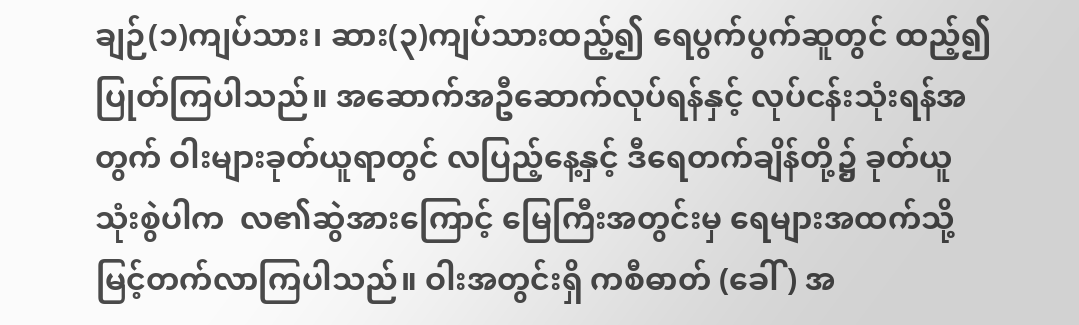ချဉ်(၁)ကျပ်သား၊ ဆား(၃)ကျပ်သားထည့်၍ ရေပွက်ပွက်ဆူတွင် ထည့်၍ပြုတ်ကြပါသည်။ အဆောက်အဦဆောက်လုပ်ရန်နှင့် လုပ်ငန်းသုံးရန်အတွက် ဝါးများခုတ်ယူရာတွင် လပြည့်နေ့နှင့် ဒီရေတက်ချိန်တို့၌ ခုတ်ယူသုံးစွဲပါက  လ၏ဆွဲအားကြောင့် မြေကြီးအတွင်းမှ ရေများအထက်သို့ မြင့်တက်လာကြပါသည်။ ဝါးအတွင်းရှိ ကစီဓာတ် (ခေါ်) အ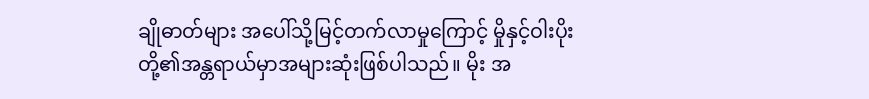ချိုဓာတ်များ အပေါ်သို့မြင့်တက်လာမှုကြောင့် မှိုနှင့်ဝါးပိုးတို့၏အန္တရာယ်မှာအများဆုံးဖြစ်ပါသည်။ မိုး အ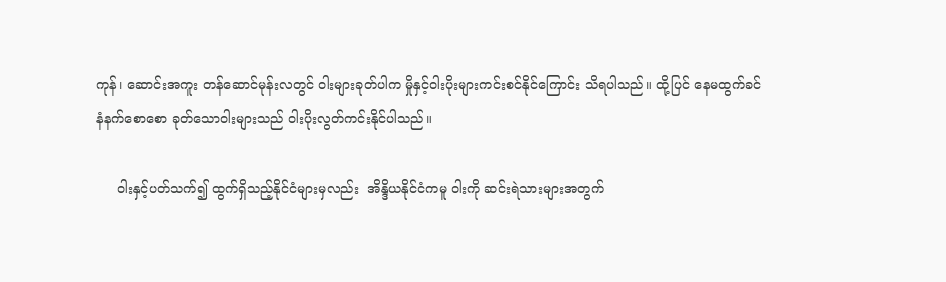ကုန်၊ ဆောင်းအကူး တန်ဆောင်မုန်းလတွင် ဝါးများခုတ်ပါက မှိုနှင့်ဝါးပိုးများကင်းစင်နိုင်ကြောင်း သိရပါသည်။ ထို့ပြင် နေမထွက်ခင် နံနက်စောစော ခုတ်သောဝါးများသည် ဝါးပိုးလွတ်ကင်းနိုင်ပါသည်။

     ဝါးနှင့်ပတ်သက်၍ ထွက်ရှိသည့်နိုင်ငံများမှလည်း  အိန္ဒိယနိုင်ငံကမူ ဝါးကို ဆင်းရဲသားများအတွက်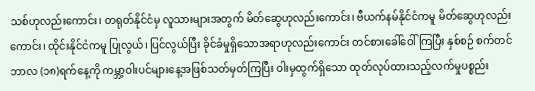သစ်ဟုလည်းကောင်း၊ တရုတ်နိုင်ငံမှ လူသားများအတွက် မိတ်ဆွေဟုလည်းကောင်း၊ ဗီယက်နမ်နိုင်ငံကမူ မိတ်ဆွေဟုလည်းကောင်း၊ ထိုင်းနိုင်ငံကမူ ပြုလွယ်၊ ပြင်လွယ်ပြီး ခိုင်ခံမှုရှိသောအရာဟုလည်းကောင်း တင်စားခေါ်ဝေါ်ကြပြီး နှစ်စဉ် စက်တင်ဘာလ (၁၈)ရက်နေ့ကို ကမ္ဘာ့ဝါးပင်များနေ့အဖြစ်သတ်မှတ်ကြပြီး ဝါးမှထွက်ရှိသော ထုတ်လုပ်ထားသည့်လက်မှုပစ္စည်း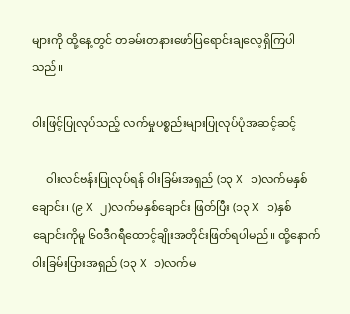များကို ထို့နေ့တွင် တခမ်းတနားဖော်ပြရောင်းချလေ့ရှိကြပါသည်။

ဝါးဖြင့်ပြုလုပ်သည့် လက်မှုပစ္စည်းများပြုလုပ်ပုံအဆင့်ဆင့်

     ဝါးလင်ဗန်းပြုလုပ်ရန် ဝါးခြမ်းအရှည် (၁၃ X ၁)လက်မနှစ်ချောင်း၊ (၉ X ၂)လက်မနှစ်ချောင်း ဖြတ်ပြီး (၁၃ X ၁)နှစ်ချောင်းကိုမူ ၆၀ဒီဂရီထောင့်ချိုးအတိုင်းဖြတ်ရပါမည်။ ထို့နောက် ဝါးခြမ်းပြားအရှည် (၁၃ X ၁)လက်မ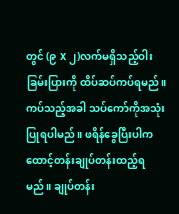တွင် (၉ X ၂)လက်မရှိသည့်ဝါးခြမ်းပြားကို ထိပ်ဆပ်ကပ်ရမည်။ ကပ်သည့်အခါ သပ်ကော်ကိုအသုံးပြုရပါမည်။ ဖရိန်ခွေပြီးပါက ထောင့်တန်းချုပ်တန်းထည့်ရမည်။ ချုပ်တန်း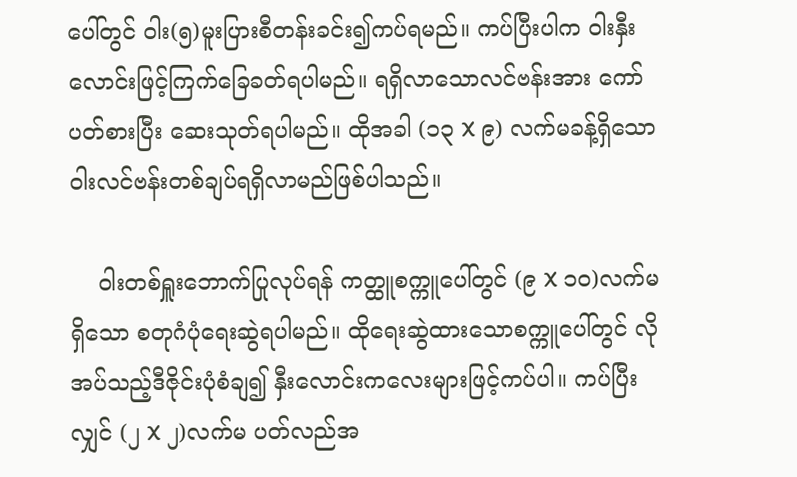ပေါ်တွင် ဝါး(၅)မူးပြားစီတန်းခင်း၍ကပ်ရမည်။ ကပ်ပြီးပါက ဝါးနှီးလောင်းဖြင့်ကြက်ခြေခတ်ရပါမည်။ ရရှိလာသောလင်ဗန်းအား ကော်ပတ်စားပြီး ဆေးသုတ်ရပါမည်။ ထိုအခါ (၁၃ X ၉) လက်မခန့်ရှိသော ဝါးလင်ဗန်းတစ်ချပ်ရရှိလာမည်ဖြစ်ပါသည်။

    ဝါးတစ်ရှူးဘောက်ပြုလုပ်ရန် ကတ္ထူစက္ကူပေါ်တွင် (၉ X ၁၀)လက်မရှိသော စတုဂံပုံရေးဆွဲရပါမည်။ ထိုရေးဆွဲထားသောစက္ကူပေါ်တွင် လိုအပ်သည့်ဒီဇိုင်းပုံစံချ၍ နှီးလောင်းကလေးများဖြင့်ကပ်ပါ။ ကပ်ပြီးလျှင် (၂ X ၂)လက်မ ပတ်လည်အ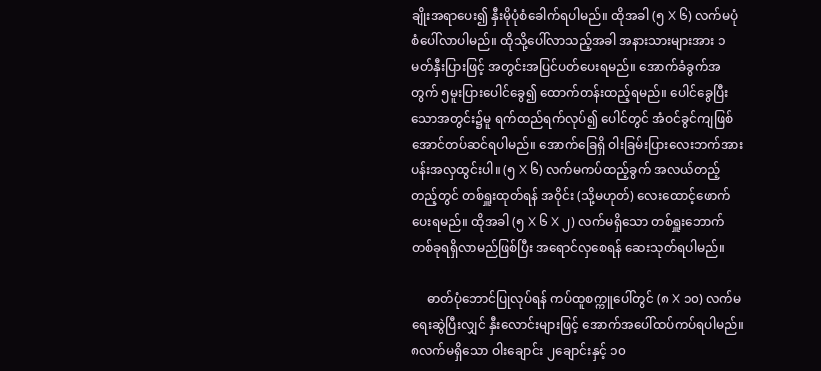ချိုးအရာပေး၍ နှီးမိုပုံစံခေါက်ရပါမည်။ ထိုအခါ (၅ X ၆) လက်မပုံစံပေါ်လာပါမည်။ ထိုသို့ပေါ်လာသည့်အခါ အနားသားများအား ၁မတ်နှီးပြားဖြင့် အတွင်းအပြင်ပတ်ပေးရမည်။ အောက်ခံခွက်အတွက် ၅မူးပြားပေါင်ခွေ၍ ထောက်တန်းထည့်ရမည်။ ပေါင်ခွေပြီးသောအတွင်း၌မူ ရက်ထည်ရက်လုပ်၍ ပေါင်တွင် အံဝင်ခွင်ကျဖြစ်အောင်တပ်ဆင်ရပါမည်။ အောက်ခြေရှိ ဝါးခြမ်းပြားလေးဘက်အား ပန်းအလှထွင်းပါ။ (၅ X ၆) လက်မကပ်ထည့်ခွက် အလယ်တည့်တည့်တွင် တစ်ရှူးထုတ်ရန် အဝိုင်း (သို့မဟုတ်) လေးထောင့်ဖောက်ပေးရမည်။ ထိုအခါ (၅ X ၆ X ၂) လက်မရှိသော တစ်ရှူးဘောက်တစ်ခုရရှိလာမည်ဖြစ်ပြီး အရောင်လှစေရန် ဆေးသုတ်ရပါမည်။

     ဓာတ်ပုံဘောင်ပြုလုပ်ရန် ကပ်ထူစက္ကူပေါ်တွင် (၈ X ၁၀) လက်မရေးဆွဲပြီးလျှင် နှီးလောင်းများဖြင့် အောက်အပေါ်ထပ်ကပ်ရပါမည်။ ၈လက်မရှိသော ဝါးချောင်း ၂ချောင်းနှင့် ၁၀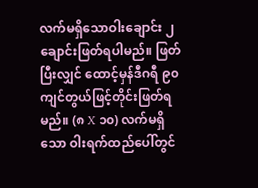လက်မရှိသောဝါးချောင်း ၂ချောင်းဖြတ်ရပါမည်။ ဖြတ်ပြီးလျှင် ထောင့်မှန်ဒီဂရီ ၉၀ကျင်တွယ်ဖြင့်တိုင်းဖြတ်ရမည်။ (၈ X ၁၀) လက်မရှိသော ဝါးရက်ထည်ပေါ်တွင်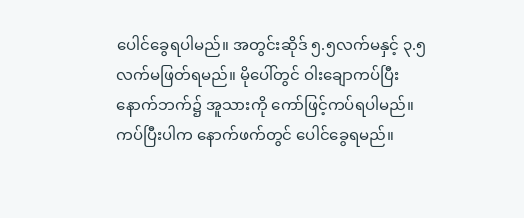ပေါင်ခွေရပါမည်။ အတွင်းဆိုဒ် ၅.၅လက်မနှင့် ၃.၅လက်မဖြတ်ရမည်။ မိုပေါ်တွင် ဝါးချောကပ်ပြီး နောက်ဘက်၌ အူသားကို ကော်ဖြင့်ကပ်ရပါမည်။ ကပ်ပြီးပါက နောက်ဖက်တွင် ပေါင်ခွေရမည်။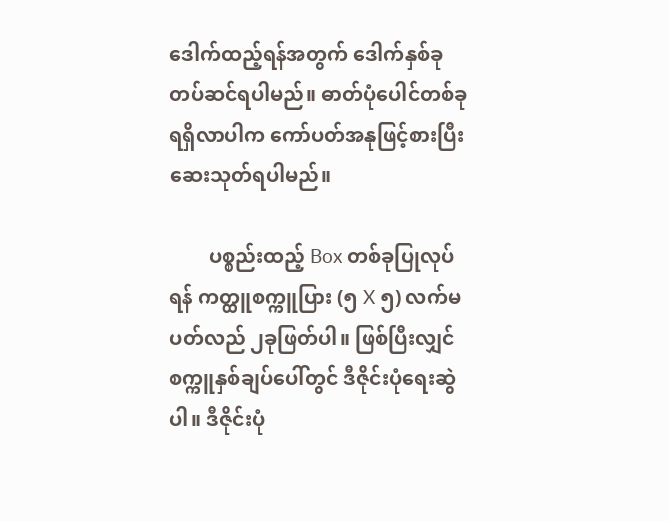ဒေါက်ထည့်ရန်အတွက် ဒေါက်နှစ်ခုတပ်ဆင်ရပါမည်။ ဓာတ်ပုံပေါင်တစ်ခုရရှိလာပါက ကော်ပတ်အနုဖြင့်စားပြီး ဆေးသုတ်ရပါမည်။

        ပစ္စည်းထည့် Box တစ်ခုပြုလုပ်ရန် ကတ္ထူစက္ကူပြား (၅ X ၅) လက်မပတ်လည် ၂ခုဖြတ်ပါ။ ဖြစ်ပြီးလျှင် စက္ကူနှစ်ချပ်ပေါ်တွင် ဒီဇိုင်းပုံရေးဆွဲပါ။ ဒီဇိုင်းပုံ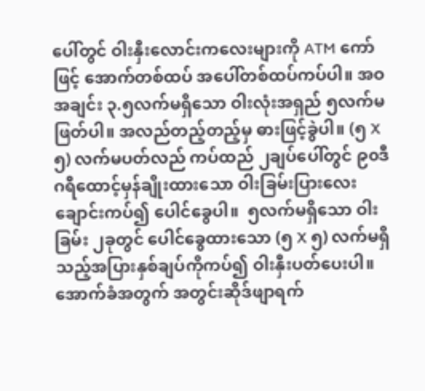ပေါ်တွင် ဝါးနှီးလောင်းကလေးများကို ATM ကော်ဖြင့် အောက်တစ်ထပ် အပေါ်တစ်ထပ်ကပ်ပါ။ အဝအချင်း ၃.၅လက်မရှိသော ဝါးလုံးအရှည် ၅လက်မဖြတ်ပါ။ အလည်တည့်တည့်မှ ဓားဖြင့်ခွဲပါ။ (၅ X ၅) လက်မပတ်လည် ကပ်ထည် ၂ချပ်ပေါ်တွင် ၉၀ဒီဂရီထောင့်မှန်ချိုးထားသော ဝါးခြမ်းပြားလေးချောင်းကပ်၍ ပေါင်ခွေပါ။  ၅လက်မရှိသော ဝါးခြမ်း ၂ခုတွင် ပေါင်ခွေထားသော (၅ X ၅) လက်မရှိသည့်အပြားနှစ်ချပ်ကိုကပ်၍ ဝါးနှီးပတ်ပေးပါ။ အောက်ခံအတွက် အတွင်းဆိုဒ်ဖျာရက်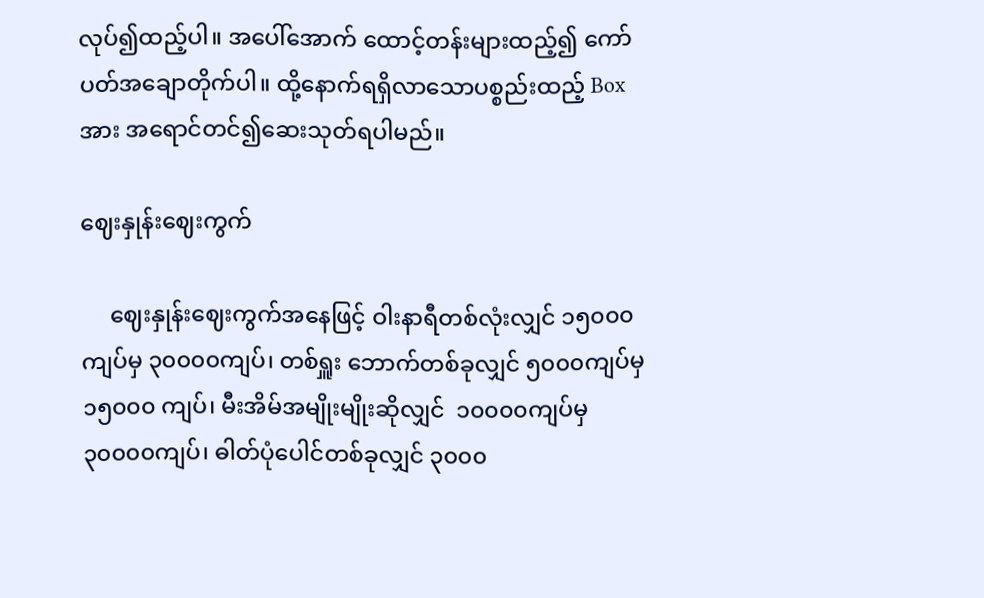လုပ်၍ထည့်ပါ။ အပေါ်အောက် ထောင့်တန်းများထည့်၍ ကော်ပတ်အချောတိုက်ပါ။ ထို့နောက်ရရှိလာသောပစ္စည်းထည့် Box အား အရောင်တင်၍ဆေးသုတ်ရပါမည်။

ဈေးနှုန်းဈေးကွက်

     ဈေးနှုန်းဈေးကွက်အနေဖြင့် ဝါးနာရီတစ်လုံးလျှင် ၁၅၀၀၀ကျပ်မှ ၃၀၀၀၀ကျပ်၊ တစ်ရှူး ဘောက်တစ်ခုလျှင် ၅၀၀၀ကျပ်မှ ၁၅၀၀၀ ကျပ်၊ မီးအိမ်အမျိုးမျိုးဆိုလျှင်  ၁၀၀၀၀ကျပ်မှ ၃၀၀၀၀ကျပ်၊ ဓါတ်ပုံပေါင်တစ်ခုလျှင် ၃၀၀၀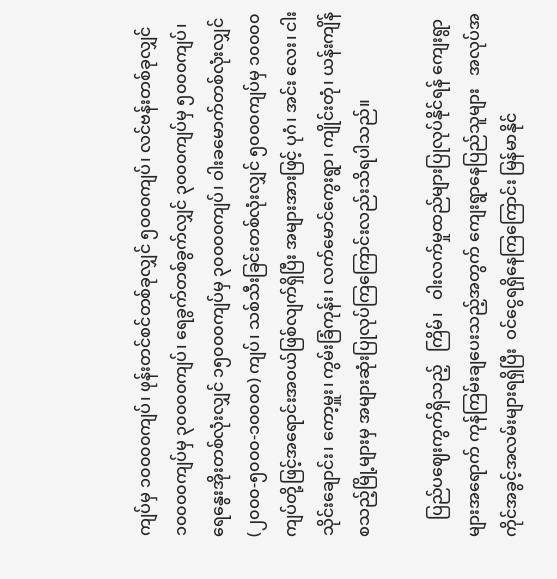ကျပ်မှ ၁၀၀၀၀ကျပ်၊ ဖုန်းတင်စင်တစ်ခုလျှင် ၅၀၀၀ကျပ်၊ လင်ဗန်းတစ်ခုလျှင် ၁၀၀၀၀ကျပ်မှ ၃၀၀၀၀ကျပ်၊ ရေခွက်တစ်ခွက်လျှင် ၃၀၀၀ကျပ်မှ ၅၀၀၀ကျပ်၊ ရေနွေးအိုးတစ်လုံးလျှင် ၁၅၀၀၀ကျပ်မှ ၃၀၀၀၀ကျပ်၊ ဝါးခမောက်တစ်လုံးလျှင် (၂၀၀၀-၅၀၀၀-၁၀၀၀၀) ကျပ်၊ သစ်သီးခြင်းတစ်လုံးလျှင် ၅၀၀၀ကျပ်မှ ၁၀၀၀၀ကျပ်တို့ဖြင့်အရောင်းအဝယ်ဖြစ်လျက်ရှိပြီး အများအားဖြင့် ပုဂံ၊ အင်း လေး၊ ငါးသိုင်းချောင်း၊ ကော့မှူး၊ ကွမ်းခြံကုန်း၊ လက်မောင်ကွေးရွာ၊ ကျိုင်းတုံ၊ ယန်းကျိန် စသည့်မြို့များမှ အများဆုံးပြုလုပ်ကြကြောင်းလည်းသိရပါသည်။

    ပြည်ပဈေးကွက်ရှိသည့်   ကြိမ်၊   ဝါးလက်မှုထည်များပြုလုပ်နိုင်ရန် ကျေးရွာများအရောက် ကုန်ကြမ်းချပေးသည့်အတွက် ကျေးရွာနေပြည်သူများ   အလုပ်အကိုင်အခွင့်အလမ်းများရရှိပြီး  ဝင်ငွေရရှိနေကြကြောင်း မြန်မာနိုင်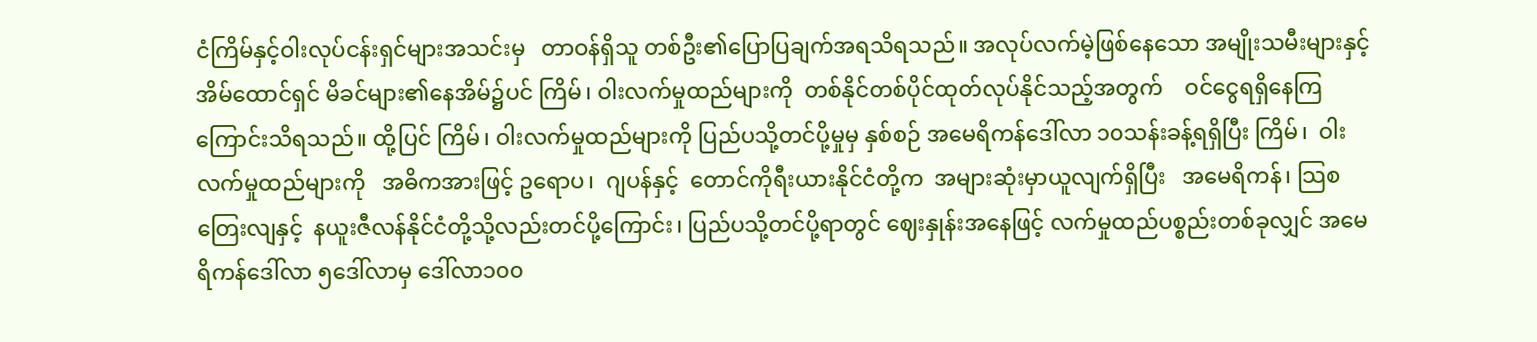ငံကြိမ်နှင့်ဝါးလုပ်ငန်းရှင်များအသင်းမှ   တာဝန်ရှိသူ တစ်ဦး၏ပြောပြချက်အရသိရသည်။ အလုပ်လက်မဲ့ဖြစ်နေသော အမျိုးသမီးများနှင့်အိမ်ထောင်ရှင် မိခင်များ၏နေအိမ်၌ပင် ကြိမ်၊ ဝါးလက်မှုထည်များကို  တစ်နိုင်တစ်ပိုင်ထုတ်လုပ်နိုင်သည့်အတွက်    ဝင်ငွေရရှိနေကြကြောင်းသိရသည်။ ထို့ပြင် ကြိမ်၊ ဝါးလက်မှုထည်များကို ပြည်ပသို့တင်ပို့မှုမှ နှစ်စဉ် အမေရိကန်ဒေါ်လာ ၁၀သန်းခန့်ရရှိပြီး ကြိမ်၊  ဝါးလက်မှုထည်များကို   အဓိကအားဖြင့် ဥရောပ၊  ဂျပန်နှင့်  တောင်ကိုရီးယားနိုင်ငံတို့က  အများဆုံးမှာယူလျက်ရှိပြီး   အမေရိကန်၊ သြစတြေးလျနှင့်  နယူးဇီလန်နိုင်ငံတို့သို့လည်းတင်ပို့ကြောင်း၊ ပြည်ပသို့တင်ပို့ရာတွင် ဈေးနှုန်းအနေဖြင့် လက်မှုထည်ပစ္စည်းတစ်ခုလျှင် အမေရိကန်ဒေါ်လာ ၅ဒေါ်လာမှ ဒေါ်လာ၁၀၀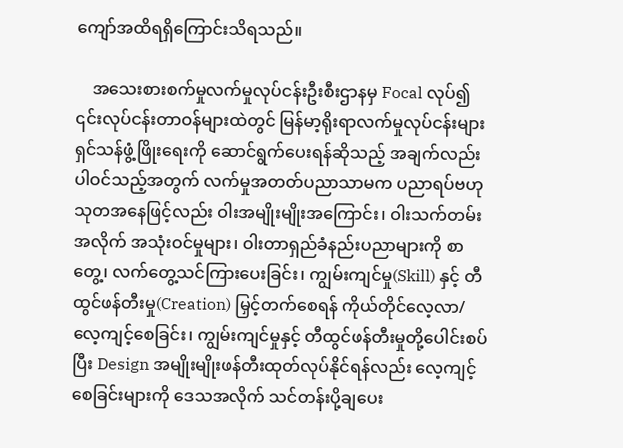ကျော်အထိရရှိကြောင်းသိရသည်။

    အသေးစားစက်မှုလက်မှုလုပ်ငန်းဦးစီးဌာနမှ Focal လုပ်၍ ၎င်းလုပ်ငန်းတာဝန်များထဲတွင် မြန်မာ့ရိုးရာလက်မှုလုပ်ငန်းများရှင်သန်ဖွံ့ဖြိုးရေးကို ဆောင်ရွက်ပေးရန်ဆိုသည့် အချက်လည်းပါဝင်သည့်အတွက် လက်မှုအတတ်ပညာသာမက ပညာရပ်ဗဟုသုတအနေဖြင့်လည်း ဝါးအမျိုးမျိုးအကြောင်း၊ ဝါးသက်တမ်းအလိုက် အသုံးဝင်မှုများ၊ ဝါးတာရှည်ခံနည်းပညာများကို စာတွေ့၊ လက်တွေ့သင်ကြားပေးခြင်း၊ ကျွမ်းကျင်မှု(Skill) နှင့် တီထွင်ဖန်တီးမှု(Creation) မြှင့်တက်စေရန် ကိုယ်တိုင်လေ့လာ/ လေ့ကျင့်စေခြင်း၊ ကျွမ်းကျင်မှုနှင့် တီထွင်ဖန်တီးမှုတို့ပေါင်းစပ်ပြီး Design အမျိုးမျိုးဖန်တီးထုတ်လုပ်နိုင်ရန်လည်း လေ့ကျင့်စေခြင်းများကို ဒေသအလိုက် သင်တန်းပို့ချပေး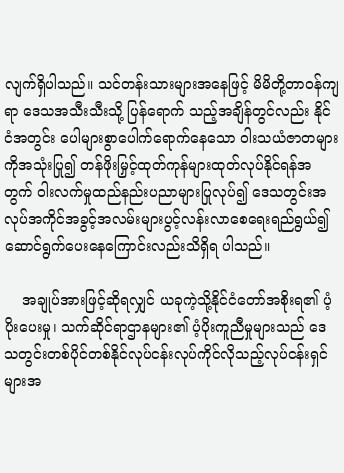လျက်ရှိပါသည်။ သင်တန်းသားများအနေဖြင့် မိမိတို့တာဝန်ကျရာ ဒေသအသီးသီးသို့ ပြန်ရောက် သည့်အချိန်တွင်လည်း နိုင်ငံအတွင်း ပေါများစွာပေါက်ရောက်နေသော ဝါးသယံဇာတများကိုအသုံးပြု၍ တန်ဖိုးမြှင့်ထုတ်ကုန်များထုတ်လုပ်နိုင်ရန်အတွက် ဝါးလက်မှုထည်နည်းပညာများပြုလုပ်၍ ဒေသတွင်းအလုပ်အကိုင်အခွင့်အလမ်းများပွင့်လန်းလာစေရေးရည်ရွယ်၍ ဆောင်ရွက်ပေးနေကြောင်းလည်းသိရှိရ ပါသည်။

    အချုပ်အားဖြင့်ဆိုရလျှင် ယခုကဲ့သို့နိုင်ငံတော်အစိုးရ၏ ပံ့ပိုးပေးမှု၊ သက်ဆိုင်ရာဌာနများ၏ ပံ့ပိုးကူညီမှုများသည် ဒေသတွင်းတစ်ပိုင်တစ်နိုင်လုပ်ငန်းလုပ်ကိုင်လိုသည့်လုပ်ငန်းရှင်များအ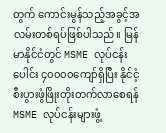တွက် ကောင်းမွန်သည့်အခွင့်အလမ်းတစ်ရပ်ဖြစ်ပါသည်။ မြန်မာနိုင်ငံတွင် MSME လုပ်ငန်းပေါင်း ၄၀၀၀၀ကျော်ရှိပြီး နိုင်ငံ့စီးပွားဖွံဖြိုးတိုးတက်လာစေရန် MSME လုပ်ငန်းများဖွံ့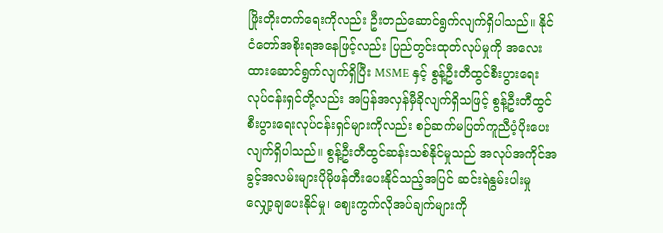ဖြိုးတိုးတက်ရေးကိုလည်း ဦးတည်ဆောင်ရွက်လျက်ရှိပါသည်။ နိုင်ငံတော်အစိုးရအနေဖြင့်လည်း ပြည်တွင်းထုတ်လုပ်မှုကို အလေးထားဆောင်ရွက်လျက်ရှိပြီး MSME နှင့် စွန့်ဦးတီထွင်စီးပွားရေးလုပ်ငန်းရှင်တို့လည်း အပြန်အလှန်မှီခိုလျက်ရှိသဖြင့် စွန့်ဦးတီထွင်စီးပွားရေးလုပ်ငန်းရှင်များကိုလည်း စဉ်ဆက်မပြတ်ကူညီပံ့ပိုးပေးလျက်ရှိပါသည်။ စွန့်ဦးတီထွင်ဆန်းသစ်နိုင်မှုသည် အလုပ်အကိုင်အခွင့်အလမ်းများပိုမိုဖန်တီးပေးနိုင်သည့်အပြင် ဆင်းရဲနွမ်းပါးမှုလျှော့ချပေးနိုင်မှု၊ ဈေးကွက်လိုအပ်ချက်များကို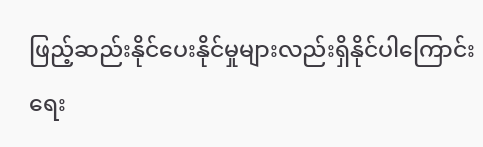ဖြည့်ဆည်းနိုင်ပေးနိုင်မှုများလည်းရှိနိုင်ပါကြောင်း ရေး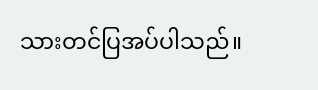သားတင်ပြအပ်ပါသည်။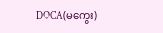DOCA(မကွေး)